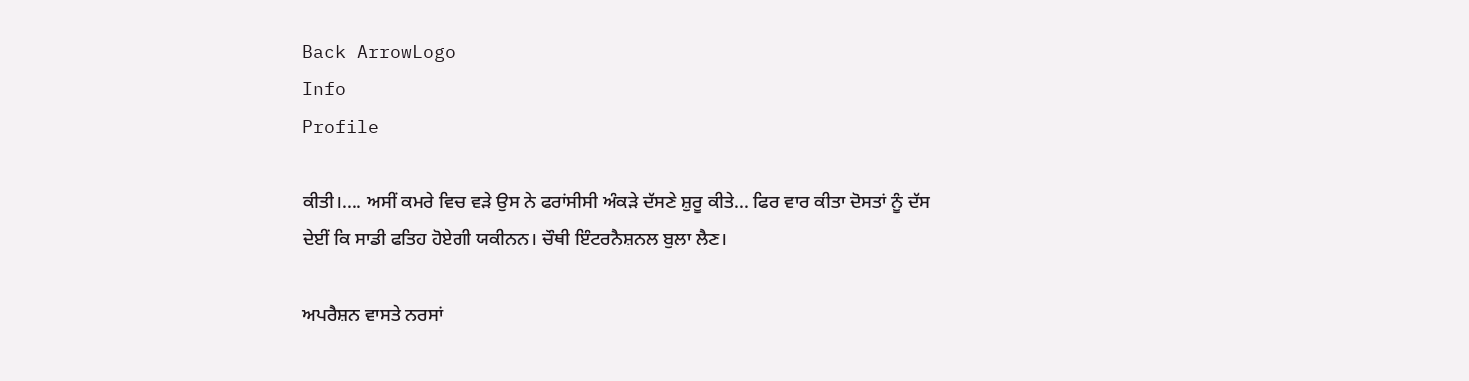Back ArrowLogo
Info
Profile

ਕੀਤੀ।.... ਅਸੀਂ ਕਮਰੇ ਵਿਚ ਵੜੇ ਉਸ ਨੇ ਫਰਾਂਸੀਸੀ ਅੰਕੜੇ ਦੱਸਣੇ ਸ਼ੁਰੂ ਕੀਤੇ... ਫਿਰ ਵਾਰ ਕੀਤਾ ਦੋਸਤਾਂ ਨੂੰ ਦੱਸ ਦੇਈਂ ਕਿ ਸਾਡੀ ਫਤਿਹ ਹੋਏਗੀ ਯਕੀਨਨ। ਚੌਥੀ ਇੰਟਰਨੈਸ਼ਨਲ ਬੁਲਾ ਲੈਣ।

ਅਪਰੈਸ਼ਨ ਵਾਸਤੇ ਨਰਸਾਂ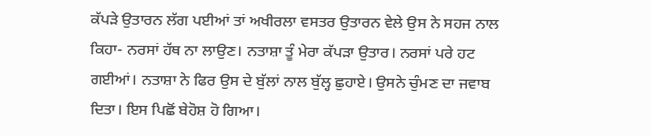ਕੱਪੜੇ ਉਤਾਰਨ ਲੱਗ ਪਈਆਂ ਤਾਂ ਅਖੀਰਲਾ ਵਸਤਰ ਉਤਾਰਨ ਵੇਲੇ ਉਸ ਨੇ ਸਹਜ ਨਾਲ ਕਿਹਾ- ਨਰਸਾਂ ਹੱਥ ਨਾ ਲਾਉਣ। ਨਤਾਸ਼ਾ ਤੂੰ ਮੇਰਾ ਕੱਪੜਾ ਉਤਾਰ। ਨਰਸਾਂ ਪਰੇ ਹਟ ਗਈਆਂ। ਨਤਾਸ਼ਾ ਨੇ ਫਿਰ ਉਸ ਦੇ ਬੁੱਲਾਂ ਨਾਲ ਬੁੱਲ੍ਹ ਛੁਹਾਏ। ਉਸਨੇ ਚੁੰਮਣ ਦਾ ਜਵਾਬ ਦਿਤਾ। ਇਸ ਪਿਛੋਂ ਬੇਹੋਸ਼ ਹੋ ਗਿਆ।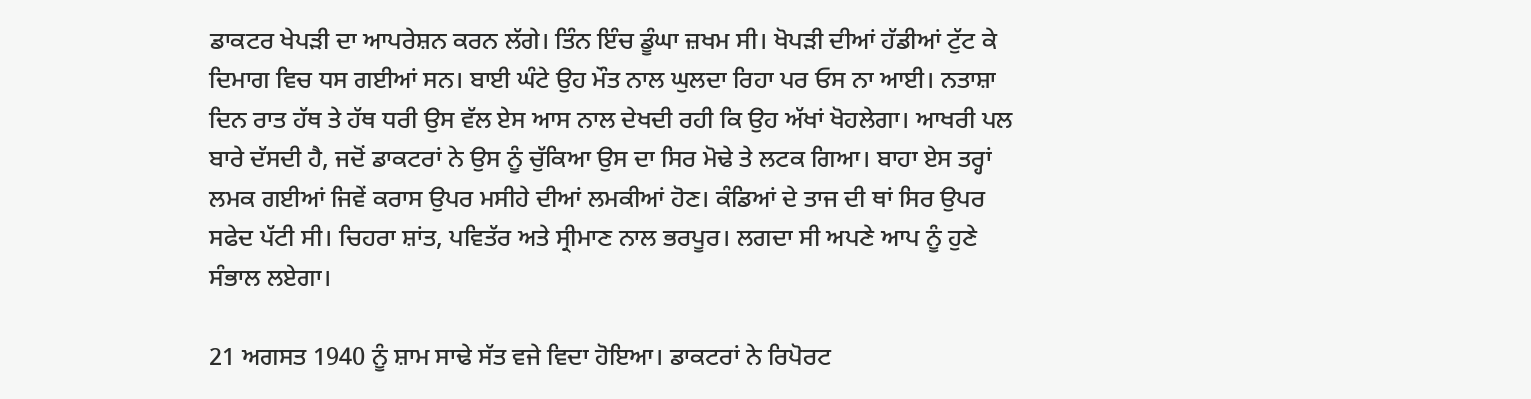ਡਾਕਟਰ ਖੇਪੜੀ ਦਾ ਆਪਰੇਸ਼ਨ ਕਰਨ ਲੱਗੇ। ਤਿੰਨ ਇੰਚ ਡੂੰਘਾ ਜ਼ਖਮ ਸੀ। ਖੋਪੜੀ ਦੀਆਂ ਹੱਡੀਆਂ ਟੁੱਟ ਕੇ ਦਿਮਾਗ ਵਿਚ ਧਸ ਗਈਆਂ ਸਨ। ਬਾਈ ਘੰਟੇ ਉਹ ਮੌਤ ਨਾਲ ਘੁਲਦਾ ਰਿਹਾ ਪਰ ਓਸ ਨਾ ਆਈ। ਨਤਾਸ਼ਾ ਦਿਨ ਰਾਤ ਹੱਥ ਤੇ ਹੱਥ ਧਰੀ ਉਸ ਵੱਲ ਏਸ ਆਸ ਨਾਲ ਦੇਖਦੀ ਰਹੀ ਕਿ ਉਹ ਅੱਖਾਂ ਖੋਹਲੇਗਾ। ਆਖਰੀ ਪਲ ਬਾਰੇ ਦੱਸਦੀ ਹੈ, ਜਦੋਂ ਡਾਕਟਰਾਂ ਨੇ ਉਸ ਨੂੰ ਚੁੱਕਿਆ ਉਸ ਦਾ ਸਿਰ ਮੋਢੇ ਤੇ ਲਟਕ ਗਿਆ। ਬਾਹਾ ਏਸ ਤਰ੍ਹਾਂ ਲਮਕ ਗਈਆਂ ਜਿਵੇਂ ਕਰਾਸ ਉਪਰ ਮਸੀਹੇ ਦੀਆਂ ਲਮਕੀਆਂ ਹੋਣ। ਕੰਡਿਆਂ ਦੇ ਤਾਜ ਦੀ ਥਾਂ ਸਿਰ ਉਪਰ ਸਫੇਦ ਪੱਟੀ ਸੀ। ਚਿਹਰਾ ਸ਼ਾਂਤ, ਪਵਿਤੱਰ ਅਤੇ ਸ੍ਰੀਮਾਣ ਨਾਲ ਭਰਪੂਰ। ਲਗਦਾ ਸੀ ਅਪਣੇ ਆਪ ਨੂੰ ਹੁਣੇ ਸੰਭਾਲ ਲਏਗਾ।

21 ਅਗਸਤ 1940 ਨੂੰ ਸ਼ਾਮ ਸਾਢੇ ਸੱਤ ਵਜੇ ਵਿਦਾ ਹੋਇਆ। ਡਾਕਟਰਾਂ ਨੇ ਰਿਪੋਰਟ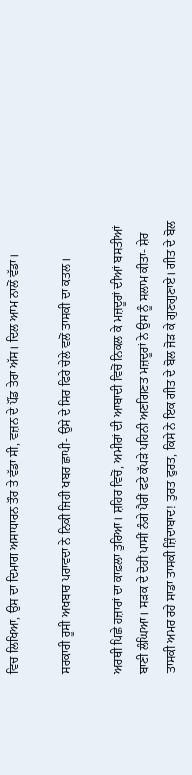ਵਿਚ ਲਿਖਿਆ, ਉਸ ਦਾ ਦਿਮਾਗ ਅਸਾਧਾਰਨ ਤੌਰ ਤੇ ਵੱਡਾ ਸੀ, ਵਜ਼ਨ ਦੇ ਪੌਂਡ ਤੇਰਾ ਅੱਸ। ਦਿਲ ਆਮ ਨਾਲੋਂ ਵੱਡਾ।

ਸਰਕਾਰੀ ਰੂਸੀ ਅਖਬਾਰ ਪਰਾਵਦਾ ਨੇ ਨਿਕੀ ਜਿਹੀ ਖਬਰ ਛਾਪੀ- ਉਸੇ ਦੇ ਸਿਰ ਫਿਰੇ ਚੇਲੇ ਵਲੋਂ ਤਾਸਕੀ ਦਾ ਕਤਲ।

ਅਰਥੀ ਪਿਛੇ ਹਜ਼ਾਰਾਂ ਦਾ ਕਾਫ਼ਲਾ ਤੁਰਿਆ। ਸ਼ਹਿਰ ਵਿਚੋਂ, ਅਮੀਰਾਂ ਦੀ ਆਬਾਦੀ ਵਿਚੋਂ ਨਿਕਲ ਕੇ ਮਜ਼ਦੂਰਾਂ ਦੀਆਂ ਬਸਤੀਆਂ ਬਾਣੀ ਲੰਘਿਆ। ਸੜਕ ਦੇ ਦੋਹੀਂ ਪਾਸੀਂ ਨੰਗੇ ਪੈਰੀਂ ਫਟੇ ਕੱਪੜੇ ਪਹਿਨੀ ਅਣਗਿਣਤ ਮਜ਼ਦੂਰਾਂ ਨੇ ਉਸ ਨੂੰ ਸਲਾਮ ਕੀਤਾ- ਸ਼ੇਰ ਤਾਸਕੀ ਅਮਰ ਰਹੇ ਸਾਡਾ ਤਾਸਕੀ ਜ਼ਿੰਦਾਬਾਦ! ਤੁਰਤ ਫੁਰਤ, ਕਿਸੇ ਨੇ ਇਕ ਗੀਤ ਦੇ ਬੋਲ ਜੋੜ ਕੇ ਗੁਣਗੁਣਾਏ। ਗੀਤ ਦੇ ਬੋਲ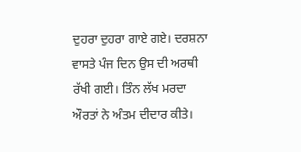ਦੁਹਰਾ ਦੁਹਰਾ ਗਾਏ ਗਏ। ਦਰਸ਼ਨਾ ਵਾਸਤੇ ਪੰਜ ਦਿਨ ਉਸ ਦੀ ਅਰਥੀ ਰੱਖੀ ਗਈ। ਤਿੰਨ ਲੱਖ ਮਰਦਾ ਔਰਤਾਂ ਨੇ ਅੰਤਮ ਦੀਦਾਰ ਕੀਤੇ।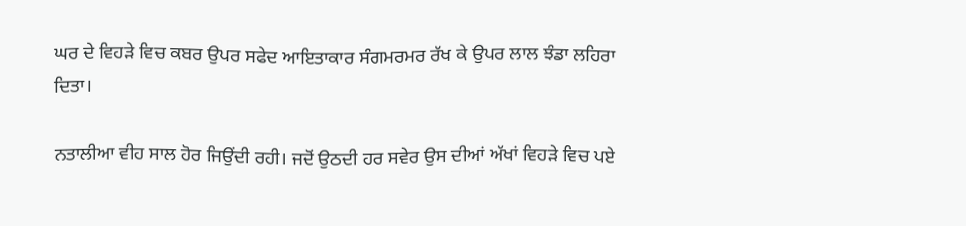ਘਰ ਦੇ ਵਿਹੜੇ ਵਿਚ ਕਬਰ ਉਪਰ ਸਫੇਦ ਆਇਤਾਕਾਰ ਸੰਗਮਰਮਰ ਰੱਖ ਕੇ ਉਪਰ ਲਾਲ ਝੰਡਾ ਲਹਿਰਾ ਦਿਤਾ।

ਨਤਾਲੀਆ ਵੀਹ ਸਾਲ ਹੋਰ ਜਿਉਂਦੀ ਰਹੀ। ਜਦੋਂ ਉਠਦੀ ਹਰ ਸਵੇਰ ਉਸ ਦੀਆਂ ਅੱਖਾਂ ਵਿਹੜੇ ਵਿਚ ਪਏ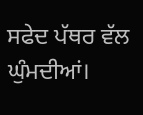ਸਫੇਦ ਪੱਥਰ ਵੱਲ ਘੁੰਮਦੀਆਂ।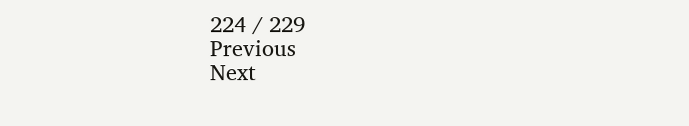224 / 229
Previous
Next